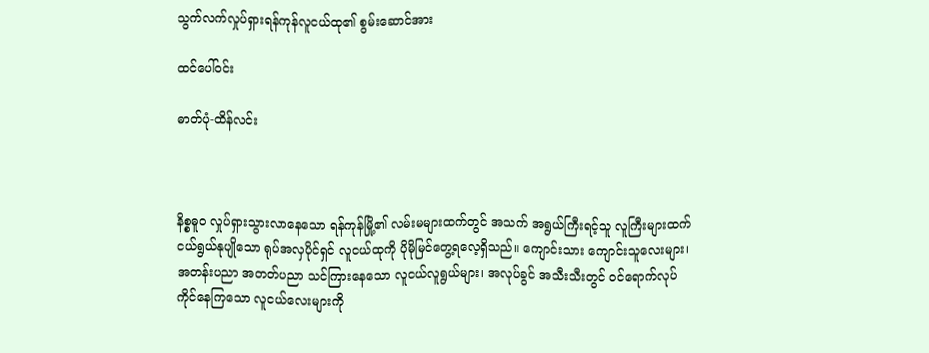သွက်လက်လှုပ်ရှားရန်ကုန်လူငယ်ထု၏ စွမ်းဆောင်အား

ထင်ပေါ်ဝင်း

ဓာတ်ပုံ-ထိန်လင်း



နိစ္စဓူဝ လှုပ်ရှားသွားလာနေသော ရန်ကုန်မြို့၏ လမ်းမများထက်တွင် အသက် အရွယ်ကြီးရင့်သူ လူကြီးများထက် ငယ်ရွယ်နုပျိုသော ရုပ်အလှပိုင်ရှင် လူငယ်ထုကို ပိုမိုမြင်တွေ့ရလေ့ရှိသည်။ ကျောင်းသား ကျောင်းသူလေးများ၊ အတန်းပညာ အတတ်ပညာ သင်ကြားနေသော လူငယ်လူရွယ်များ၊ အလုပ်ခွင် အသီးသီးတွင် ဝင်ရောက်လုပ်ကိုင်နေကြသော လူငယ်လေးများကို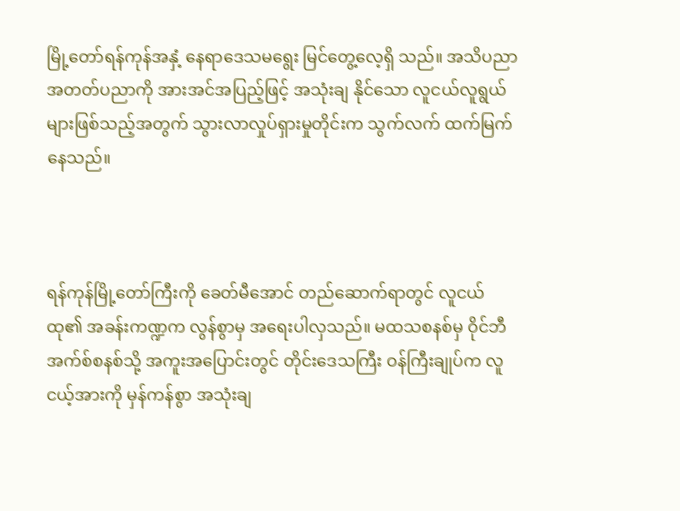မြို့တော်ရန်ကုန်အနှံ့ နေရာဒေသမရွေး မြင်တွေ့လေ့ရှိ သည်။ အသိပညာ အတတ်ပညာကို အားအင်အပြည့်ဖြင့် အသုံးချ နိုင်သော လူငယ်လူရွယ်များဖြစ်သည့်အတွက် သွားလာလှုပ်ရှားမှုတိုင်းက သွက်လက် ထက်မြက်နေသည်။



ရန်ကုန်မြို့တော်ကြီးကို ခေတ်မီအောင် တည်ဆောက်ရာတွင် လူငယ်ထု၏ အခန်းကဏ္ဍက လွန်စွာမှ အရေးပါလှသည်။ မထသစနစ်မှ ဝိုင်ဘီ အက်စ်စနစ်သို့ အကူးအပြောင်းတွင် တိုင်းဒေသကြီး ဝန်ကြီးချုပ်က လူငယ့်အားကို မှန်ကန်စွာ အသုံးချ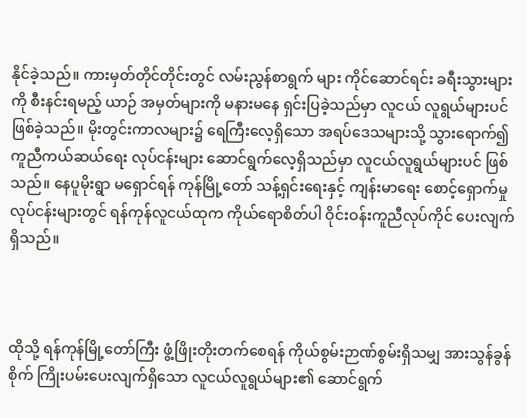နိုင်ခဲ့သည်။ ကားမှတ်တိုင်တိုင်းတွင် လမ်းညွန်စာရွက် များ ကိုင်ဆောင်ရင်း ခရီးသွားများကို စီးနင်းရမည့် ယာဉ် အမှတ်များကို မနားမနေ ရှင်းပြခဲ့သည်မှာ လူငယ် လူရွယ်များပင်ဖြစ်ခဲ့သည်။ မိုးတွင်းကာလများ၌ ရေကြီးလေ့ရှိသော အရပ်ဒေသများသို့ သွားရောက်၍ ကူညီကယ်ဆယ်ရေး လုပ်ငန်းများ ဆောင်ရွက်လေ့ရှိသည်မှာ လူငယ်လူရွယ်များပင် ဖြစ်သည်။ နေပူမိုးရွာ မရှောင်ရန် ကုန်မြို့တော် သန့်ရှင်းရေးနှင့် ကျန်းမာရေး စောင့်ရှောက်မှုလုပ်ငန်းများတွင် ရန်ကုန်လူငယ်ထုက ကိုယ်ရောစိတ်ပါ ဝိုင်းဝန်းကူညီလုပ်ကိုင် ပေးလျက်ရှိသည်။



ထိုသို့ ရန်ကုန်မြို့တော်ကြီး ဖွံ့ဖြိုးတိုးတက်စေရန် ကိုယ်စွမ်းဉာဏ်စွမ်းရှိသမျှ အားသွန်ခွန်စိုက် ကြိုးပမ်းပေးလျက်ရှိသော လူငယ်လူရွယ်များ၏ ဆောင်ရွက်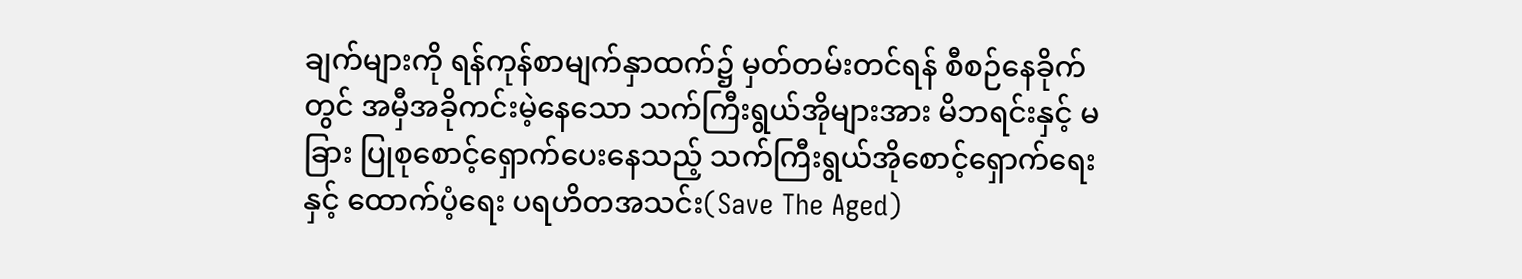ချက်များကို ရန်ကုန်စာမျက်နှာထက်၌ မှတ်တမ်းတင်ရန် စီစဉ်နေခိုက်တွင် အမှီအခိုကင်းမဲ့နေသော သက်ကြီးရွယ်အိုများအား မိဘရင်းနှင့် မခြား ပြုစုစောင့်ရှောက်ပေးနေသည့် သက်ကြီးရွယ်အိုစောင့်ရှောက်ရေးနှင့် ထောက်ပံ့ရေး ပရဟိတအသင်း(Save The Aged)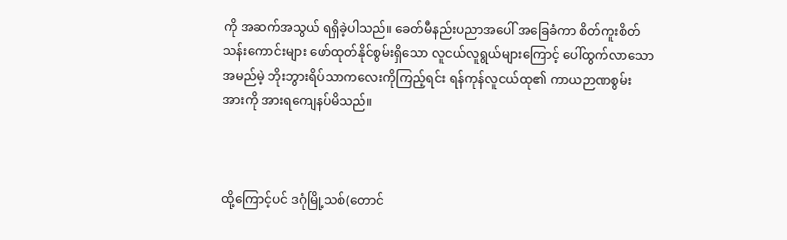ကို အဆက်အသွယ် ရရှိခဲ့ပါသည်။ ခေတ်မီနည်းပညာအပေါ် အခြေခံကာ စိတ်ကူးစိတ်သန်းကောင်းများ ဖော်ထုတ်နိုင်စွမ်းရှိသော လူငယ်လူရွယ်များကြောင့် ပေါ်ထွက်လာသော အမည်မဲ့ ဘိုးဘွားရိပ်သာကလေးကိုကြည့်ရင်း ရန်ကုန်လူငယ်ထု၏ ကာယဉာဏစွမ်းအားကို အားရကျေနပ်မိသည်။



ထို့ကြောင့်ပင် ဒဂုံမြို့သစ်(တောင်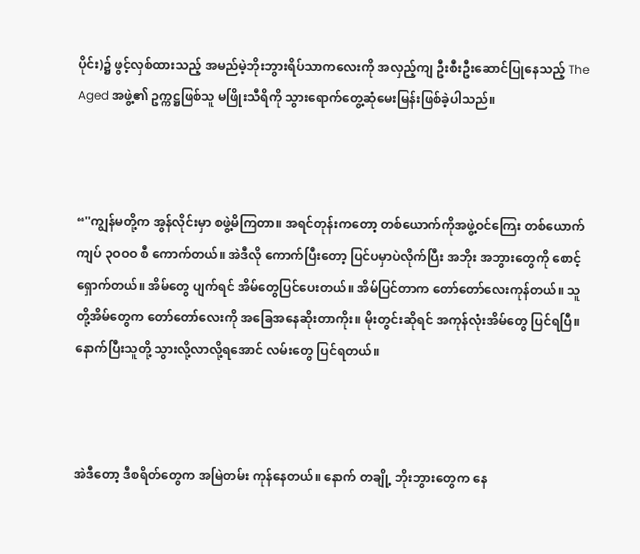ပိုင်း)၌ ဖွင့်လှစ်ထားသည့် အမည်မဲ့ဘိုးဘွားရိပ်သာကလေးကို အလှည့်ကျ ဦးစီးဦးဆောင်ပြုနေသည့် The Aged အဖွဲ့၏ ဥက္ကဋ္ဌဖြစ်သူ မဖြိုးသီရိကို သွားရောက်တွေ့ဆုံမေးမြန်းဖြစ်ခဲ့ပါသည်။



“''ကျွန်မတို့က အွန်လိုင်းမှာ စဖွဲ့မိကြတာ။ အရင်တုန်းကတော့ တစ်ယောက်ကိုအဖွဲ့ဝင်ကြေး တစ်ယောက် ကျပ် ၃ဝဝဝ စီ ကောက်တယ်။ အဲဒီလို ကောက်ပြီးတော့ ပြင်ပမှာပဲလိုက်ပြီး အဘိုး အဘွားတွေကို စောင့်ရှောက်တယ်။ အိမ်တွေ ပျက်ရင် အိမ်တွေပြင်ပေးတယ်။ အိမ်ပြင်တာက တော်တော်လေးကုန်တယ်။ သူတို့အိမ်တွေက တော်တော်လေးကို အခြေအနေဆိုးတာကိုး။ မိုးတွင်းဆိုရင် အကုန်လုံးအိမ်တွေ ပြင်ရပြီ။ နောက်ပြီးသူတို့ သွားလို့လာလို့ရအောင် လမ်းတွေ ပြင်ရတယ်။



အဲဒီတော့ ဒီစရိတ်တွေက အမြဲတမ်း ကုန်နေတယ်။ နောက် တချို့ ဘိုးဘွားတွေက နေ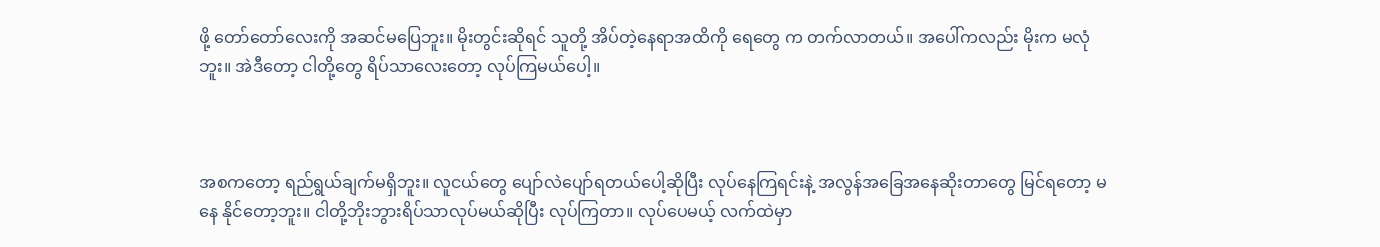ဖို့ တော်တော်လေးကို အဆင်မပြေဘူး။ မိုးတွင်းဆိုရင် သူတို့ အိပ်တဲ့နေရာအထိကို ရေတွေ က တက်လာတယ်။ အပေါ်ကလည်း မိုးက မလုံဘူး။ အဲဒီတော့ ငါတို့တွေ ရိပ်သာလေးတော့ လုပ်ကြမယ်ပေါ့။



အစကတော့ ရည်ရွယ်ချက်မရှိဘူး။ လူငယ်တွေ ပျော်လဲပျော်ရတယ်ပေါ့ဆိုပြီး လုပ်နေကြရင်းနဲ့ အလွန်အခြေအနေဆိုးတာတွေ မြင်ရတော့ မနေ နိုင်တော့ဘူး။ ငါတို့ဘိုးဘွားရိပ်သာလုပ်မယ်ဆိုပြီး လုပ်ကြတာ။ လုပ်ပေမယ့် လက်ထဲမှာ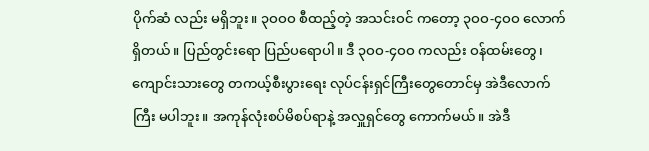ပိုက်ဆံ လည်း မရှိဘူး။ ၃ဝဝဝ စီထည့်တဲ့ အသင်းဝင် ကတော့ ၃ဝဝ-၄ဝဝ လောက်ရှိတယ်။ ပြည်တွင်းရော ပြည်ပရောပါ။ ဒီ ၃ဝဝ-၄ဝဝ ကလည်း ဝန်ထမ်းတွေ၊ ကျောင်းသားတွေ တကယ့်စီးပွားရေး လုပ်ငန်းရှင်ကြီးတွေတောင်မှ အဲဒီလောက်ကြီး မပါဘူး။ အကုန်လုံးစပ်မိစပ်ရာနဲ့ အလှူရှင်တွေ ကောက်မယ်။ အဲဒီ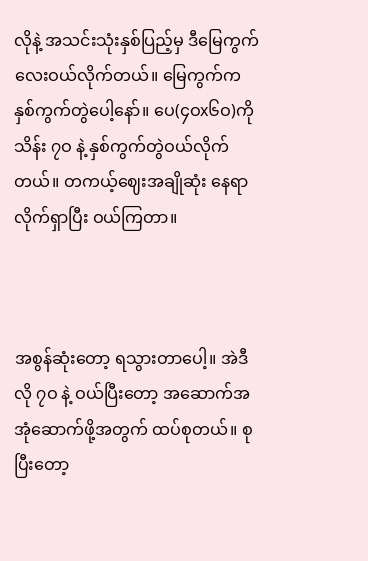လိုနဲ့ အသင်းသုံးနှစ်ပြည့်မှ ဒီမြေကွက်လေးဝယ်လိုက်တယ်။ မြေကွက်က နှစ်ကွက်တွဲပေါ့နော်။ ပေ(၄ဝx၆ဝ)ကို သိန်း ၇ဝ နဲ့ နှစ်ကွက်တွဲဝယ်လိုက်တယ်။ တကယ့်ဈေးအချိုဆုံး နေရာလိုက်ရှာပြီး ဝယ်ကြတာ။



အစွန်ဆုံးတော့ ရသွားတာပေါ့။ အဲဒီလို ၇ဝ နဲ့ ဝယ်ပြီးတော့ အဆောက်အအုံဆောက်ဖို့အတွက် ထပ်စုတယ်။ စုပြီးတော့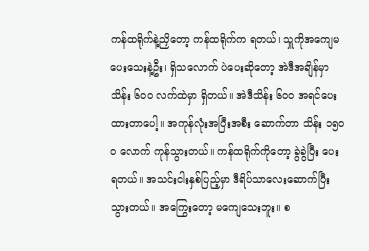ကန်ထရိုက်နဲ့ညှိတော့ ကန်ထရိုက်က ရတယ်၊ သှူကိုအကျေမပေးသေးနဲ့ဦး၊ ရှိသလောက် ပဲပေးဆိုတော့ အဲဒီအချိန်မှာသိန်း ၆ဝဝ လက်ထဲမှာ ရှိတယ်။ အဲဒီသိန်း ၆ဝဝ အရင်ပေးထားတာပေါ့။ အကုန်လုံးအပြီးအစီး ဆောက်တာ သိန်း ၁၅ဝဝ လောက် ကုန်သွားတယ်။ ကန်ထရိုက်ကိုတော့ ခွဲခွဲပြီး ပေးရတယ်။ အသင်းငါးနှစ်ပြည့်မှာ ဒီရိပ်သာလေးဆောက်ပြီးသွားတယ်။ အကြွေးတော့ မကျေသေးဘူး။ စ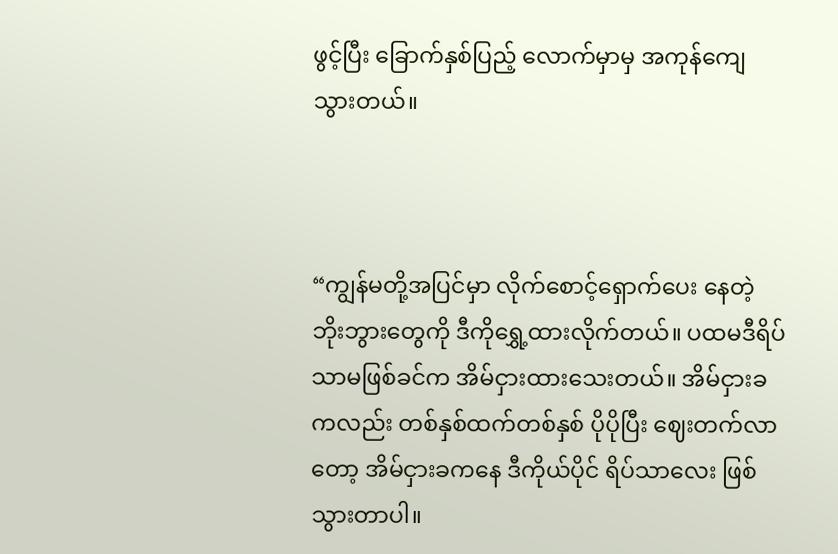ဖွင့်ပြီး ခြောက်နှစ်ပြည့် လောက်မှာမှ အကုန်ကျေသွားတယ်။



“ကျွန်မတို့အပြင်မှာ လိုက်စောင့်ရှောက်ပေး နေတဲ့ ဘိုးဘွားတွေကို ဒီကိုရွှေ့ထားလိုက်တယ်။ ပထမဒီရိပ်သာမဖြစ်ခင်က အိမ်ငှားထားသေးတယ်။ အိမ်ငှားခကလည်း တစ်နှစ်ထက်တစ်နှစ် ပိုပိုပြီး ဈေးတက်လာတော့ အိမ်ငှားခကနေ ဒီကိုယ်ပိုင် ရိပ်သာလေး ဖြစ်သွားတာပါ။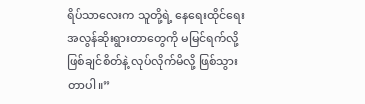ရိပ်သာလေးက သူတို့ရဲ့ နေရေးထိုင်ရေး အလွန်ဆိုးရွားတာတွေကို မမြင်ရက်လို့ ဖြစ်ချင်စိတ်နဲ့ လုပ်လိုက်မိလို့ ဖြစ်သွားတာပါ။”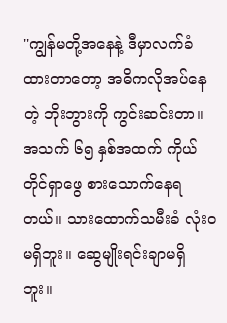''ကျွန်မတို့အနေနဲ့ ဒီမှာလက်ခံထားတာတော့ အဓိကလိုအပ်နေတဲ့ ဘိုးဘွားကို ကွင်းဆင်းတာ။ အသက် ၆၅ နှစ်အထက် ကိုယ်တိုင်ရှာဖွေ စားသောက်နေရတယ်။ သားထောက်သမီးခံ လုံးဝ မရှိဘူး။ ဆွေမျိုးရင်းချာမရှိဘူး။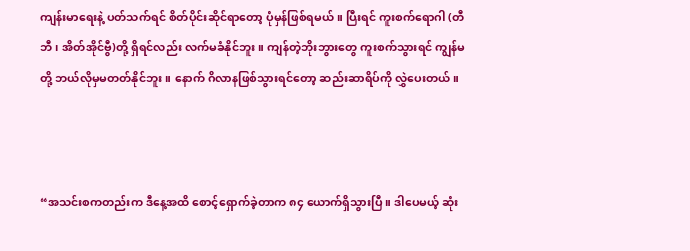ကျန်းမာရေးနဲ့ ပတ်သက်ရင် စိတ်ပိုင်းဆိုင်ရာတော့ ပုံမှန်ဖြစ်ရမယ်။ ပြီးရင် ကူးစက်ရောဂါ (တီဘီ၊ အိတ်အိုင်ဗွီ)တို့ ရှိရင်လည်း လက်မခံနိုင်ဘူး။ ကျန်တဲ့ဘိုးဘွားတွေ ကူးစက်သွားရင် ကျွန်မတို့ ဘယ်လိုမှမတတ်နိုင်ဘူး။ နောက် ဂိလာနဖြစ်သွားရင်တော့ ဆည်းဆာရိပ်ကို လွှဲပေးတယ်။



“အသင်းစကတည်းက ဒီနေ့အထိ စောင့်ရှောက်ခဲ့တာက ၈၄ ယောက်ရှိသွားပြီ။ ဒါပေမယ့် ဆုံး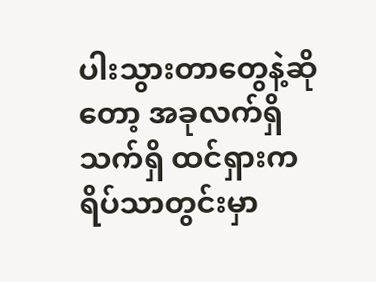ပါးသွားတာတွေနဲ့ဆိုတော့ အခုလက်ရှိ သက်ရှိ ထင်ရှားကရိပ်သာတွင်းမှာ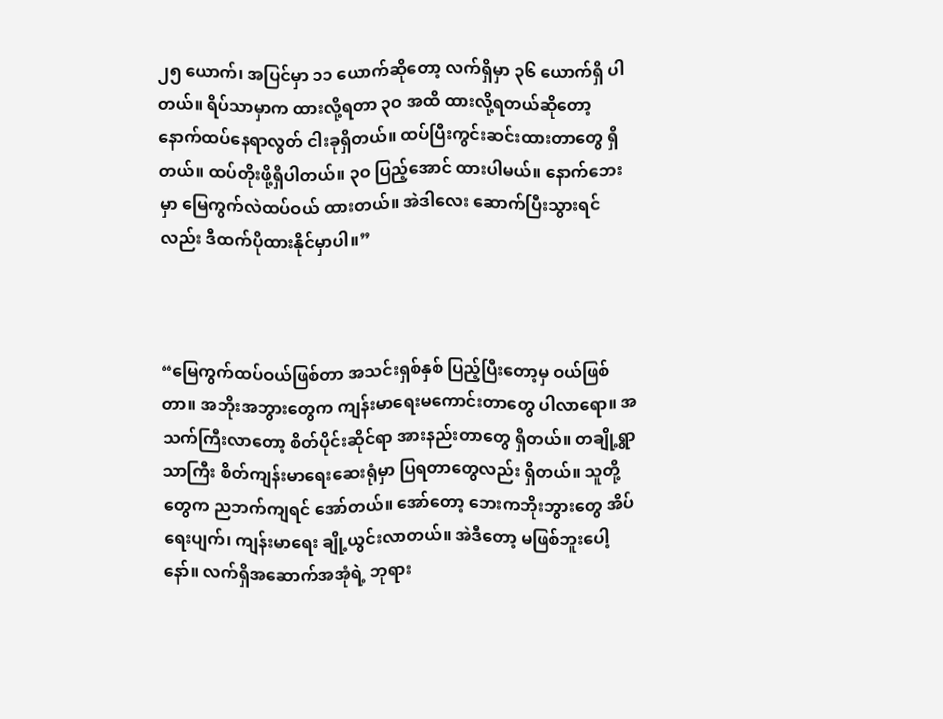၂၅ ယောက်၊ အပြင်မှာ ၁၁ ယောက်ဆိုတော့ လက်ရှိမှာ ၃၆ ယောက်ရှိ ပါတယ်။ ရိပ်သာမှာက ထားလို့ရတာ ၃ဝ အထိ ထားလို့ရတယ်ဆိုတော့ နောက်ထပ်နေရာလွတ် ငါးခုရှိတယ်။ ထပ်ပြီးကွင်းဆင်းထားတာတွေ ရှိတယ်။ ထပ်တိုးဖို့ရှိပါတယ်။ ၃ဝ ပြည့်အောင် ထားပါမယ်။ နောက်ဘေးမှာ မြေကွက်လဲထပ်ဝယ် ထားတယ်။ အဲဒါလေး ဆောက်ပြီးသွားရင်လည်း ဒီထက်ပိုထားနိုင်မှာပါ။”



“မြေကွက်ထပ်ဝယ်ဖြစ်တာ အသင်းရှစ်နှစ် ပြည့်ပြီးတော့မှ ဝယ်ဖြစ်တာ။ အဘိုးအဘွားတွေက ကျန်းမာရေးမကောင်းတာတွေ ပါလာရော။ အသက်ကြီးလာတော့ စိတ်ပိုင်းဆိုင်ရာ အားနည်းတာတွေ ရှိတယ်။ တချို့ရွာသာကြီး စိတ်ကျန်းမာရေးဆေးရုံမှာ ပြရတာတွေလည်း ရှိတယ်။ သူတို့တွေက ညဘက်ကျရင် အော်တယ်။ အော်တော့ ဘေးကဘိုးဘွားတွေ အိပ်ရေးပျက်၊ ကျန်းမာရေး ချို့ယွင်းလာတယ်။ အဲဒီတော့ မဖြစ်ဘူးပေါ့နော်။ လက်ရှိအဆောက်အအုံရဲ့ ဘုရား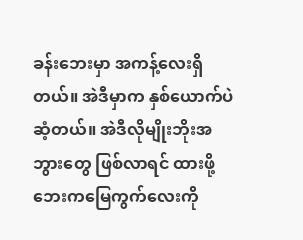ခန်းဘေးမှာ အကန့်လေးရှိတယ်။ အဲဒီမှာက နှစ်ယောက်ပဲ ဆံ့တယ်။ အဲဒီလိုမျိုးဘိုးအဘွားတွေ ဖြစ်လာရင် ထားဖို့ ဘေးကမြေကွက်လေးကို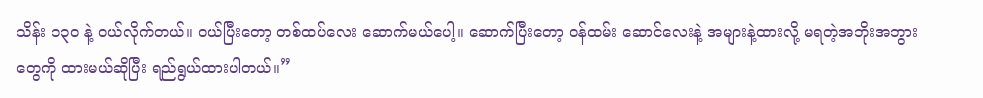သိန်း ၁၃ဝ နဲ့ ဝယ်လိုက်တယ်။ ဝယ်ပြီးတော့ တစ်ထပ်လေး ဆောက်မယ်ပေါ့။ ဆောက်ပြီးတော့ ဝန်ထမ်း ဆောင်လေးနဲ့ အများနဲ့ထားလို့ မရတဲ့အဘိုးအဘွား တွေကို ထားမယ်ဆိုပြီး ရည်ရွယ်ထားပါတယ်။”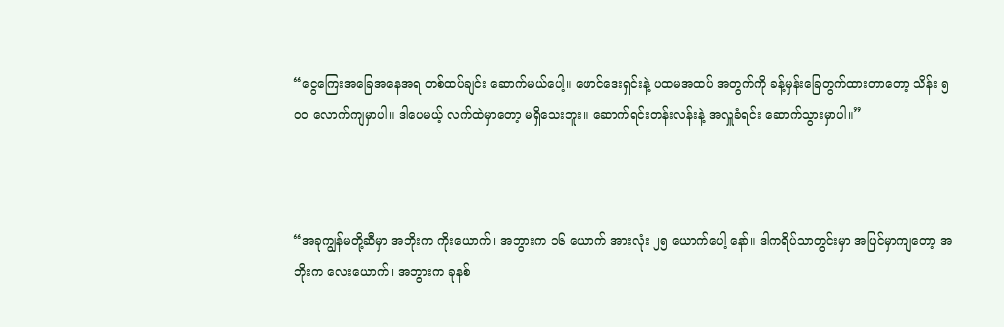“ငွေကြေးအခြေအနေအရ တစ်ထပ်ချင်း ဆောက်မယ်ပေါ့။ ဖောင်ဒေးရှင်းနဲ့ ပထမအထပ် အတွက်ကို ခန့်မှန်းခြေတွက်ထားတာတော့ သိန်း ၅ဝဝ လောက်ကျမှာပါ။ ဒါပေမယ့် လက်ထဲမှာတော့ မရှိသေးဘူး။ ဆောက်ရင်းတန်းလန်းနဲ့ အလှူခံရင်း ဆောက်သွားမှာပါ။”



“အခုကျွန်မတို့ဆီမှာ အဘိုးက ကိုးယောက်၊ အဘွားက ၁၆ ယောက် အားလုံး ၂၅ ယောက်ပေါ့ နော်။ ဒါကရိပ်သာတွင်းမှာ အပြင်မှာကျတော့ အဘိုးက လေးယောက်၊ အဘွားက ခုနစ်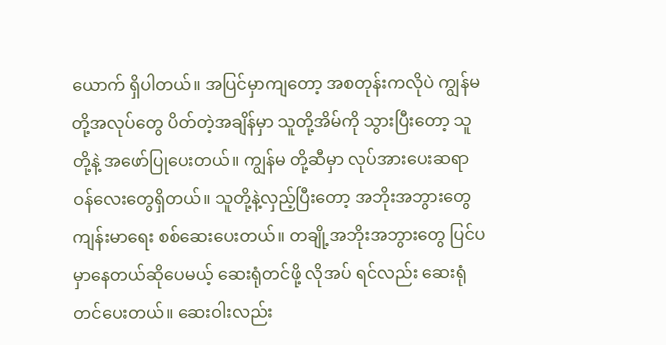ယောက် ရှိပါတယ်။ အပြင်မှာကျတော့ အစတုန်းကလိုပဲ ကျွန်မတို့အလုပ်တွေ ပိတ်တဲ့အချိန်မှာ သူတို့အိမ်ကို သွားပြီးတော့ သူတို့နဲ့ အဖော်ပြုပေးတယ်။ ကျွန်မ တို့ဆီမှာ လုပ်အားပေးဆရာဝန်လေးတွေရှိတယ်။ သူတို့နဲ့လှည့်ပြီးတော့ အဘိုးအဘွားတွေ ကျန်းမာရေး စစ်ဆေးပေးတယ်။ တချို့အဘိုးအဘွားတွေ ပြင်ပမှာနေတယ်ဆိုပေမယ့် ဆေးရုံတင်ဖို့ လိုအပ် ရင်လည်း ဆေးရုံတင်ပေးတယ်။ ဆေးဝါးလည်း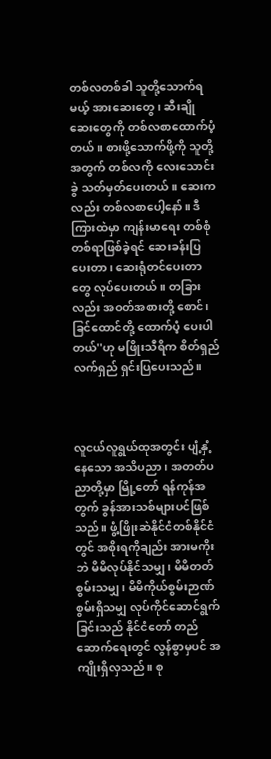တစ်လတစ်ခါ သူတို့သောက်ရမယ့် အားဆေးတွေ၊ ဆီးချိုဆေးတွေကို တစ်လစာထောက်ပံ့တယ်။ စားဖို့သောက်ဖို့ကို သူတို့အတွက် တစ်လကို လေးသောင်းခွဲ သတ်မှတ်ပေးတယ်။ ဆေးကလည်း တစ်လစာပေါ့နော်။ ဒီကြားထဲမှာ ကျန်းမာရေး တစ်စုံတစ်ရာဖြစ်ခဲ့ရင် ဆေးခန်းပြပေးတာ၊ ဆေးရုံတင်ပေးတာတွေ လုပ်ပေးတယ်။ တခြားလည်း အဝတ်အစားတို့ စောင်၊ ခြင်ထောင်တို့ ထောက်ပံ့ ပေးပါတယ်''ဟု မဖြိုးသီရိက စိတ်ရှည်လက်ရှည် ရှင်းပြပေးသည်။



လူငယ်လူရွယ်ထုအတွင်း ပျံ့နှံ့နေသော အသိပညာ၊ အတတ်ပညာတို့မှာ မြို့တော် ရန်ကုန်အတွက် ခွန်အားသစ်များပင်ဖြစ်သည်။ ဖွံ့ဖြိုးဆဲနိုင်ငံတစ်နိုင်ငံတွင် အစိုးရကိုချည်း အားမကိုးဘဲ မိမိလုပ်နိုင်သမျှ၊ မိမိတတ်စွမ်းသမျှ၊ မိမိကိုယ်စွမ်းဉာဏ်စွမ်းရှိသမျှ လုပ်ကိုင်ဆောင်ရွက် ခြင်းသည် နိုင်ငံတော် တည်ဆောက်ရေးတွင် လွန်စွာမှပင် အကျိုးရှိလှသည်။ စု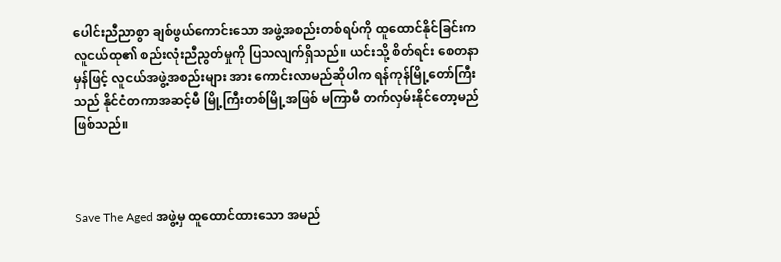ပေါင်းညီညာစွာ ချစ်ဖွယ်ကောင်းသော အဖွဲ့အစည်းတစ်ရပ်ကို ထူထောင်နိုင်ခြင်းက လူငယ်ထု၏ စည်းလုံးညီညွတ်မှုကို ပြသလျက်ရှိသည်။ ယင်းသို့ စိတ်ရင်း စေတနာမှန်ဖြင့် လူငယ်အဖွဲ့အစည်းများ အား ကောင်းလာမည်ဆိုပါက ရန်ကုန်မြို့တော်ကြီးသည် နိုင်ငံတကာအဆင့်မီ မြို့ကြီးတစ်မြို့အဖြစ် မကြာမီ တက်လှမ်းနိုင်တော့မည် ဖြစ်သည်။



Save The Aged အဖွဲ့မှ ထူထောင်ထားသော အမည်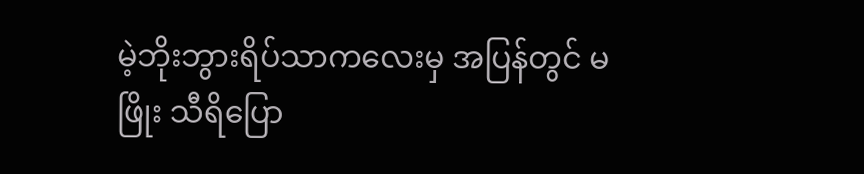မဲ့ဘိုးဘွားရိပ်သာကလေးမှ အပြန်တွင် မဖြိုး သီရိပြော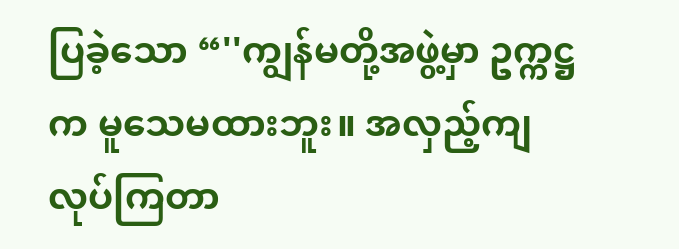ပြခဲ့သော “''ကျွန်မတို့အဖွဲ့မှာ ဥက္ကဋ္ဌက မူသေမထားဘူး။ အလှည့်ကျလုပ်ကြတာ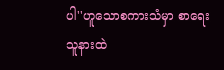ပါ''ဟူသောစကားသံမှာ စာရေးသူနားထဲ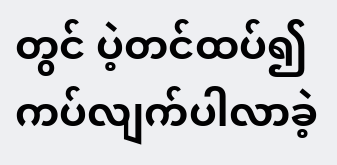တွင် ပဲ့တင်ထပ်၍ ကပ်လျက်ပါလာခဲ့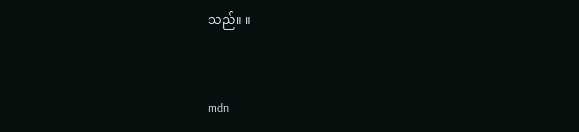သည်။ ။



mdn